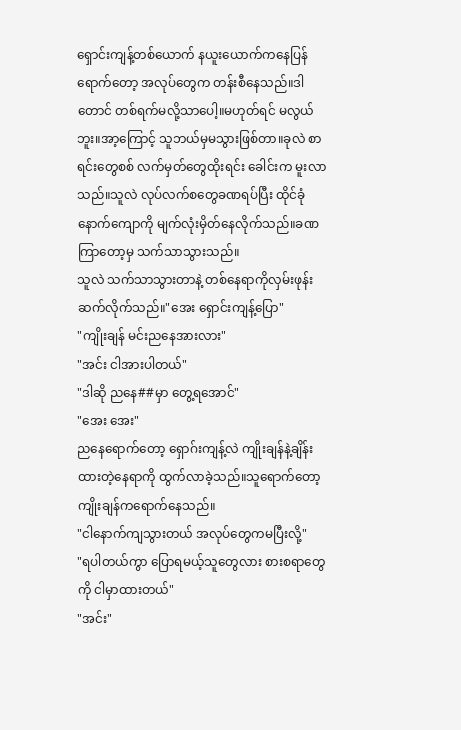ရှောင်းကျန့်တစ်ယောက် နယူးယောက်ကနေပြန်ရောက်တော့ အလုပ်တွေက တန်းစီနေသည်။ဒါတောင် တစ်ရက်မလို့သာပေါ့။မဟုတ်ရင် မလွယ်ဘူး။အာ့ကြောင့် သူဘယ်မှမသွားဖြစ်တာ။ခုလဲ စာရင်းတွေစစ် လက်မှတ်တွေထိုးရင်း ခေါင်းက မူးလာသည်။သူလဲ လုပ်လက်စတွေခဏရပ်ပြီး ထိုင်ခုံနောက်ကျောကို မျက်လုံးမှိတ်နေလိုက်သည်။ခဏကြာတော့မှ သက်သာသွားသည်။
သူလဲ သက်သာသွားတာနဲ့ တစ်နေရာကိုလှမ်းဖုန်းဆက်လိုက်သည်။"အေး ရှောင်းကျန့်ပြော"
"ကျိုးချန် မင်းညနေအားလား"
"အင်း ငါအားပါတယ်"
"ဒါဆို ညနေ##မှာ တွေ့ရအောင်"
"အေး အေး"
ညနေရောက်တော့ ရှောဂ်းကျန့်လဲ ကျိုးချန်နဲ့ချိန်းထားတဲ့နေရာကို ထွက်လာခဲ့သည်။သူရောက်တော့ ကျိုးချန်ကရောက်နေသည်။
"ငါနောက်ကျသွားတယ် အလုပ်တွေကမပြီးလို့"
"ရပါတယ်ကွာ ပြောရမယ့်သူတွေလား စားစရာတွေကို ငါမှာထားတယ်"
"အင်း"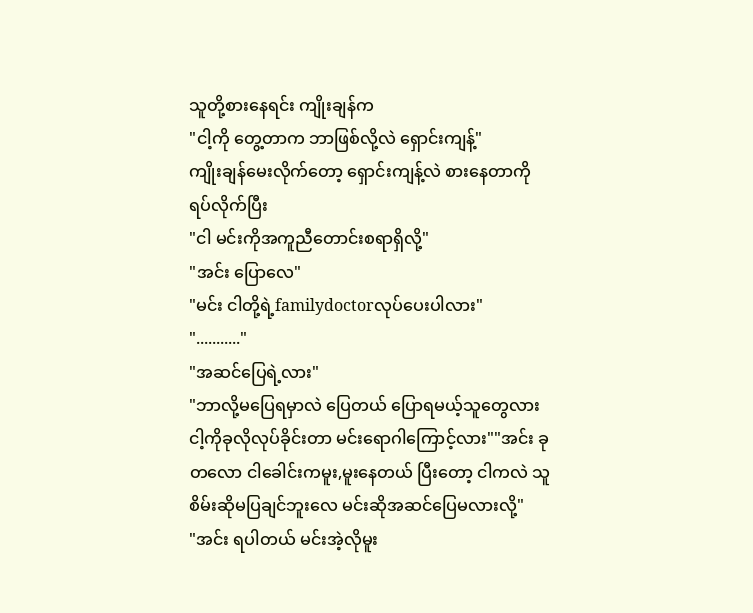သူတို့စားနေရင်း ကျိုးချန်က
"ငါ့ကို တွေ့တာက ဘာဖြစ်လို့လဲ ရှောင်းကျန့်"
ကျိုးချန်မေးလိုက်တော့ ရှောင်းကျန့်လဲ စားနေတာကို ရပ်လိုက်ပြီး
"ငါ မင်းကိုအကူညီတောင်းစရာရှိလို့"
"အင်း ပြောလေ"
"မင်း ငါတို့ရဲ့familydoctorလုပ်ပေးပါလား"
"..........."
"အဆင်ပြေရဲ့လား"
"ဘာလို့မပြေရမှာလဲ ပြေတယ် ပြောရမယ့်သူတွေလား
ငါ့ကိုခုလိုလုပ်ခိုင်းတာ မင်းရောဂါကြောင့်လား""အင်း ခုတလော ငါခေါင်းကမူး,မူးနေတယ် ပြီးတော့ ငါကလဲ သူစိမ်းဆိုမပြချင်ဘူးလေ မင်းဆိုအဆင်ပြေမလားလို့"
"အင်း ရပါတယ် မင်းအဲ့လိုမူး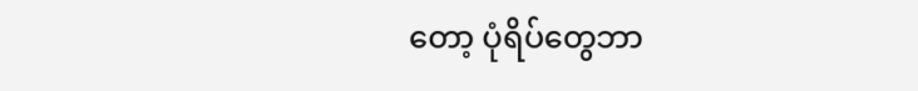တော့ ပုံရိပ်တွေဘာ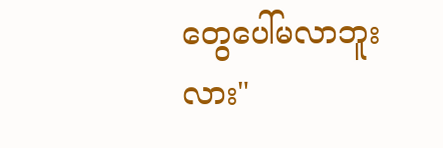တွေပေါ်မလာဘူးလား"